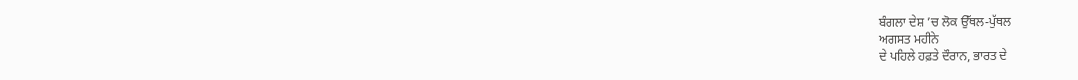ਬੰਗਲਾ ਦੇਸ਼ ’ਚ ਲੋਕ ਉੱਥਲ-ਪੁੱਥਲ
ਅਗਸਤ ਮਹੀਨੇ
ਦੇ ਪਹਿਲੇ ਹਫ਼ਤੇ ਦੌਰਾਨ, ਭਾਰਤ ਦੇ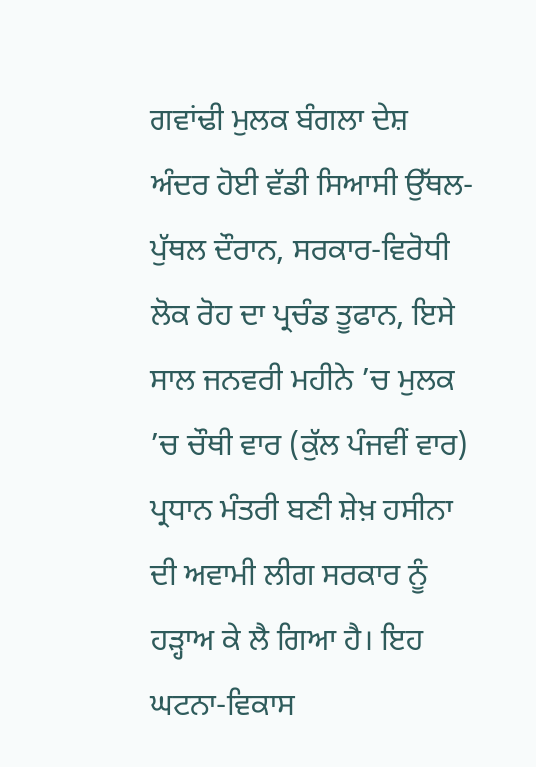ਗਵਾਂਢੀ ਮੁਲਕ ਬੰਗਲਾ ਦੇਸ਼ ਅੰਦਰ ਹੋਈ ਵੱਡੀ ਸਿਆਸੀ ਉੱਥਲ-ਪੁੱਥਲ ਦੌਰਾਨ, ਸਰਕਾਰ-ਵਿਰੋਧੀ ਲੋਕ ਰੋਹ ਦਾ ਪ੍ਰਚੰਡ ਤੂਫਾਨ, ਇਸੇ ਸਾਲ ਜਨਵਰੀ ਮਹੀਨੇ ’ਚ ਮੁਲਕ ’ਚ ਚੌਥੀ ਵਾਰ (ਕੁੱਲ ਪੰਜਵੀਂ ਵਾਰ) ਪ੍ਰਧਾਨ ਮੰਤਰੀ ਬਣੀ ਸ਼ੇਖ਼ ਹਸੀਨਾ
ਦੀ ਅਵਾਮੀ ਲੀਗ ਸਰਕਾਰ ਨੂੰ ਹੜ੍ਹਾਅ ਕੇ ਲੈ ਗਿਆ ਹੈ। ਇਹ ਘਟਨਾ-ਵਿਕਾਸ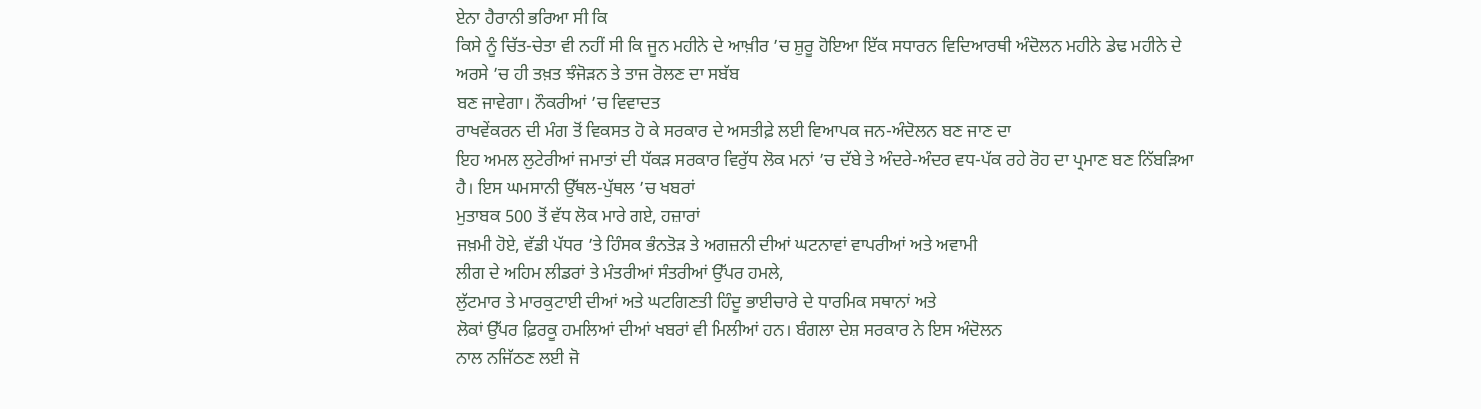ਏਨਾ ਹੈਰਾਨੀ ਭਰਿਆ ਸੀ ਕਿ
ਕਿਸੇ ਨੂੰ ਚਿੱਤ-ਚੇਤਾ ਵੀ ਨਹੀਂ ਸੀ ਕਿ ਜੂਨ ਮਹੀਨੇ ਦੇ ਆਖ਼ੀਰ ’ਚ ਸ਼ੁਰੂ ਹੋਇਆ ਇੱਕ ਸਧਾਰਨ ਵਿਦਿਆਰਥੀ ਅੰਦੋਲਨ ਮਹੀਨੇ ਡੇਢ ਮਹੀਨੇ ਦੇ
ਅਰਸੇ ’ਚ ਹੀ ਤਖ਼ਤ ਝੰਜੋੜਨ ਤੇ ਤਾਜ ਰੋਲਣ ਦਾ ਸਬੱਬ
ਬਣ ਜਾਵੇਗਾ। ਨੌਕਰੀਆਂ ’ਚ ਵਿਵਾਦਤ
ਰਾਖਵੇਂਕਰਨ ਦੀ ਮੰਗ ਤੋਂ ਵਿਕਸਤ ਹੋ ਕੇ ਸਰਕਾਰ ਦੇ ਅਸਤੀਫ਼ੇ ਲਈ ਵਿਆਪਕ ਜਨ-ਅੰਦੋਲਨ ਬਣ ਜਾਣ ਦਾ
ਇਹ ਅਮਲ ਲੁਟੇਰੀਆਂ ਜਮਾਤਾਂ ਦੀ ਧੱਕੜ ਸਰਕਾਰ ਵਿਰੁੱਧ ਲੋਕ ਮਨਾਂ ’ਚ ਦੱਬੇ ਤੇ ਅੰਦਰੇ-ਅੰਦਰ ਵਧ-ਪੱਕ ਰਹੇ ਰੋਹ ਦਾ ਪ੍ਰਮਾਣ ਬਣ ਨਿੱਬੜਿਆ
ਹੈ। ਇਸ ਘਮਸਾਨੀ ਉੱਥਲ-ਪੁੱਥਲ ’ਚ ਖਬਰਾਂ
ਮੁਤਾਬਕ 500 ਤੋਂ ਵੱਧ ਲੋਕ ਮਾਰੇ ਗਏ, ਹਜ਼ਾਰਾਂ
ਜਖ਼ਮੀ ਹੋਏ, ਵੱਡੀ ਪੱਧਰ ’ਤੇ ਹਿੰਸਕ ਭੰਨਤੋੜ ਤੇ ਅਗਜ਼ਨੀ ਦੀਆਂ ਘਟਨਾਵਾਂ ਵਾਪਰੀਆਂ ਅਤੇ ਅਵਾਮੀ
ਲੀਗ ਦੇ ਅਹਿਮ ਲੀਡਰਾਂ ਤੇ ਮੰਤਰੀਆਂ ਸੰਤਰੀਆਂ ਉੱਪਰ ਹਮਲੇ,
ਲੁੱਟਮਾਰ ਤੇ ਮਾਰਕੁਟਾਈ ਦੀਆਂ ਅਤੇ ਘਟਗਿਣਤੀ ਹਿੰਦੂ ਭਾਈਚਾਰੇ ਦੇ ਧਾਰਮਿਕ ਸਥਾਨਾਂ ਅਤੇ
ਲੋਕਾਂ ਉੱਪਰ ਫ਼ਿਰਕੂ ਹਮਲਿਆਂ ਦੀਆਂ ਖਬਰਾਂ ਵੀ ਮਿਲੀਆਂ ਹਨ। ਬੰਗਲਾ ਦੇਸ਼ ਸਰਕਾਰ ਨੇ ਇਸ ਅੰਦੋਲਨ
ਨਾਲ ਨਜਿੱਠਣ ਲਈ ਜੋ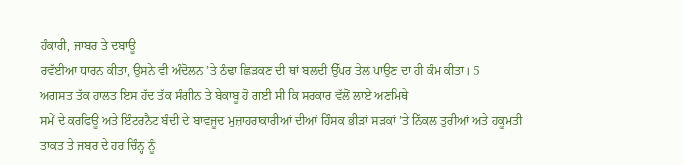ਹੰਕਾਰੀ, ਜਾਬਰ ਤੇ ਦਬਾਊ
ਰਵੱਈਆ ਧਾਰਨ ਕੀਤਾ, ਉਸਨੇ ਵੀ ਅੰਦੋਲਨ ’ਤੇ ਠੰਢਾ ਛਿੜਕਣ ਦੀ ਥਾਂ ਬਲਦੀ ਉੱਪਰ ਤੇਲ ਪਾਉਣ ਦਾ ਹੀ ਕੰਮ ਕੀਤਾ। 5
ਅਗਸਤ ਤੱਕ ਹਾਲਤ ਇਸ ਹੱਦ ਤੱਕ ਸੰਗੀਨ ਤੇ ਬੇਕਾਬੂ ਹੋ ਗਈ ਸੀ ਕਿ ਸਰਕਾਰ ਵੱਲੋਂ ਲਾਏ ਅਣਮਿਥੇ
ਸਮੇਂ ਦੇ ਕਰਫਿਊ ਅਤੇ ਇੰਟਰਨੈਟ ਬੰਦੀ ਦੇ ਬਾਵਜੂਦ ਮੁਜ਼ਾਹਰਾਕਾਰੀਆਂ ਦੀਆਂ ਹਿੰਸਕ ਭੀੜਾਂ ਸੜਕਾਂ ’ਤੇ ਨਿੱਕਲ ਤੁਰੀਆਂ ਅਤੇ ਹਕੂਮਤੀ ਤਾਕਤ ਤੇ ਜਬਰ ਦੇ ਹਰ ਚਿੰਨ੍ਹ ਨੂੰ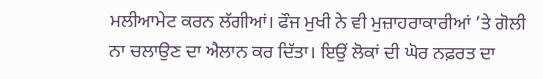ਮਲੀਆਮੇਟ ਕਰਨ ਲੱਗੀਆਂ। ਫੌਜ ਮੁਖੀ ਨੇ ਵੀ ਮੁਜ਼ਾਹਰਾਕਾਰੀਆਂ ’ਤੇ ਗੋਲੀ
ਨਾ ਚਲਾਉਣ ਦਾ ਐਲਾਨ ਕਰ ਦਿੱਤਾ। ਇਉਂ ਲੋਕਾਂ ਦੀ ਘੋਰ ਨਫ਼ਰਤ ਦਾ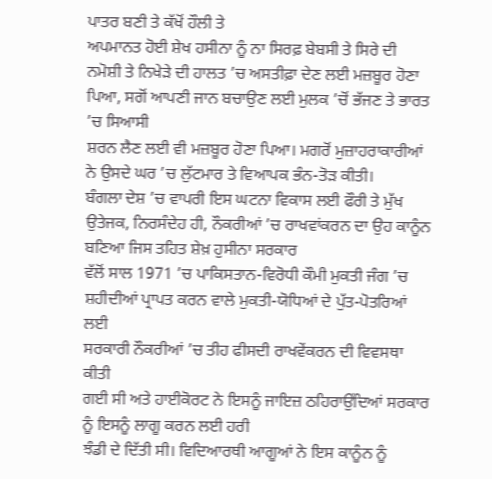ਪਾਤਰ ਬਣੀ ਤੇ ਕੱਖੋਂ ਹੌਲੀ ਤੇ
ਅਪਮਾਨਤ ਹੋਈ ਸ਼ੇਖ ਹਸੀਨਾ ਨੂੰ ਨਾ ਸਿਰਫ਼ ਬੇਬਸੀ ਤੇ ਸਿਰੇ ਦੀ ਨਮੋਸ਼ੀ ਤੇ ਨਿਖੇੜੇ ਦੀ ਹਾਲਤ ’ਚ ਅਸਤੀਫ਼ਾ ਦੇਣ ਲਈ ਮਜ਼ਬੂਰ ਹੋਣਾ ਪਿਆ, ਸਗੋਂ ਆਪਣੀ ਜਾਨ ਬਚਾਉਣ ਲਈ ਮੁਲਕ ’ਚੋਂ ਭੱਜਣ ਤੇ ਭਾਰਤ ’ਚ ਸਿਆਸੀ
ਸ਼ਰਨ ਲੈਣ ਲਈ ਵੀ ਮਜ਼ਬੂਰ ਹੋਣਾ ਪਿਆ। ਮਗਰੋਂ ਮੁਜ਼ਾਹਰਾਕਾਰੀਆਂ ਨੇ ਉਸਦੇ ਘਰ ’ਚ ਲੁੱਟਮਾਰ ਤੇ ਵਿਆਪਕ ਭੰਨ-ਤੋੜ ਕੀਤੀ।
ਬੰਗਲਾ ਦੇਸ਼ ’ਚ ਵਾਪਰੀ ਇਸ ਘਟਨਾ ਵਿਕਾਸ ਲਈ ਫੌਰੀ ਤੇ ਮੁੱਖ ਉਤੇਜਕ, ਨਿਰਸੰਦੇਹ ਹੀ, ਨੌਕਰੀਆਂ ’ਚ ਰਾਖਵਾਂਕਰਨ ਦਾ ਉਹ ਕਾਨੂੰਨ ਬਣਿਆ ਜਿਸ ਤਹਿਤ ਸ਼ੇਖ਼ ਹੁਸੀਨਾ ਸਰਕਾਰ
ਵੱਲੋਂ ਸਾਲ 1971 ’ਚ ਪਾਕਿਸਤਾਨ-ਵਿਰੋਧੀ ਕੌਮੀ ਮੁਕਤੀ ਜੰਗ ’ਚ ਸ਼ਹੀਦੀਆਂ ਪ੍ਰਾਪਤ ਕਰਨ ਵਾਲੇ ਮੁਕਤੀ-ਯੋਧਿਆਂ ਦੇ ਪੁੱਤ-ਪੋਤਰਿਆਂ ਲਈ
ਸਰਕਾਰੀ ਨੌਕਰੀਆਂ ’ਚ ਤੀਹ ਫੀਸਦੀ ਰਾਖਵੇਂਕਰਨ ਦੀ ਵਿਵਸਥਾ ਕੀਤੀ
ਗਈ ਸੀ ਅਤੇ ਹਾਈਕੋਰਟ ਨੇ ਇਸਨੂੰ ਜਾਇਜ਼ ਠਹਿਰਾਉਂਦਿਆਂ ਸਰਕਾਰ ਨੂੰ ਇਸਨੂੰ ਲਾਗੂ ਕਰਨ ਲਈ ਹਰੀ
ਝੰਡੀ ਦੇ ਦਿੱਤੀ ਸੀ। ਵਿਦਿਆਰਥੀ ਆਗੂਆਂ ਨੇ ਇਸ ਕਾਨੂੰਨ ਨੂੰ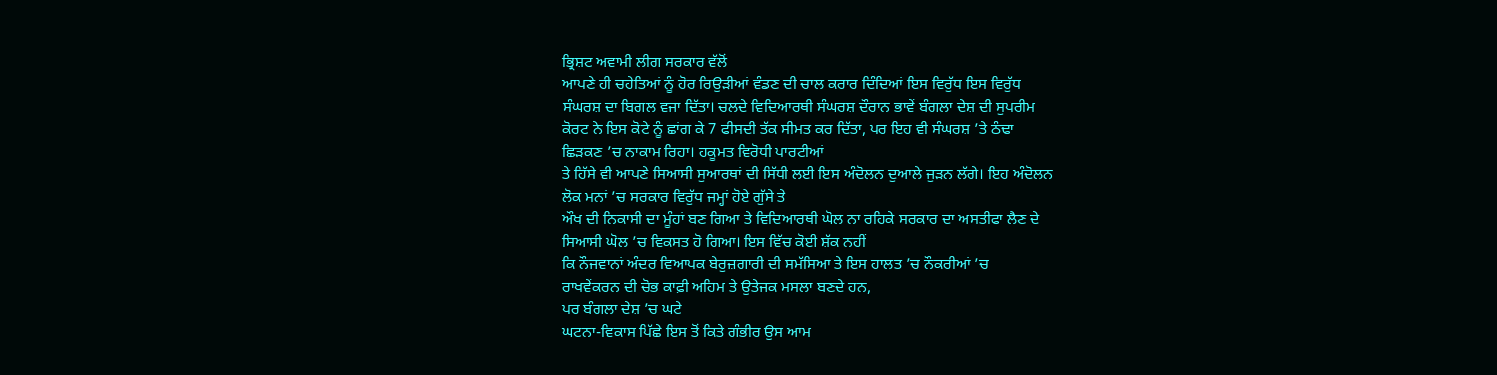ਭ੍ਰਿਸ਼ਟ ਅਵਾਮੀ ਲੀਗ ਸਰਕਾਰ ਵੱਲੋਂ
ਆਪਣੇ ਹੀ ਚਹੇਤਿਆਂ ਨੂੰ ਹੋਰ ਰਿਉੜੀਆਂ ਵੰਡਣ ਦੀ ਚਾਲ ਕਰਾਰ ਦਿੰਦਿਆਂ ਇਸ ਵਿਰੁੱਧ ਇਸ ਵਿਰੁੱਧ
ਸੰਘਰਸ਼ ਦਾ ਬਿਗਲ ਵਜਾ ਦਿੱਤਾ। ਚਲਦੇ ਵਿਦਿਆਰਥੀ ਸੰਘਰਸ਼ ਦੌਰਾਨ ਭਾਵੇਂ ਬੰਗਲਾ ਦੇਸ਼ ਦੀ ਸੁਪਰੀਮ
ਕੋਰਟ ਨੇ ਇਸ ਕੋਟੇ ਨੂੰ ਛਾਂਗ ਕੇ 7 ਫੀਸਦੀ ਤੱਕ ਸੀਮਤ ਕਰ ਦਿੱਤਾ, ਪਰ ਇਹ ਵੀ ਸੰਘਰਸ਼ ’ਤੇ ਠੰਢਾ
ਛਿੜਕਣ ’ਚ ਨਾਕਾਮ ਰਿਹਾ। ਹਕੂਮਤ ਵਿਰੋਧੀ ਪਾਰਟੀਆਂ
ਤੇ ਹਿੱਸੇ ਵੀ ਆਪਣੇ ਸਿਆਸੀ ਸੁਆਰਥਾਂ ਦੀ ਸਿੱਧੀ ਲਈ ਇਸ ਅੰਦੋਲਨ ਦੁਆਲੇ ਜੁੜਨ ਲੱਗੇ। ਇਹ ਅੰਦੋਲਨ
ਲੋਕ ਮਨਾਂ ’ਚ ਸਰਕਾਰ ਵਿਰੁੱਧ ਜਮ੍ਹਾਂ ਹੋਏ ਗੁੱਸੇ ਤੇ
ਔਖ ਦੀ ਨਿਕਾਸੀ ਦਾ ਮੂੰਹਾਂ ਬਣ ਗਿਆ ਤੇ ਵਿਦਿਆਰਥੀ ਘੋਲ ਨਾ ਰਹਿਕੇ ਸਰਕਾਰ ਦਾ ਅਸਤੀਫਾ ਲੈਣ ਦੇ
ਸਿਆਸੀ ਘੋਲ ’ਚ ਵਿਕਸਤ ਹੋ ਗਿਆ। ਇਸ ਵਿੱਚ ਕੋਈ ਸ਼ੱਕ ਨਹੀਂ
ਕਿ ਨੌਜਵਾਨਾਂ ਅੰਦਰ ਵਿਆਪਕ ਬੇਰੁਜ਼ਗਾਰੀ ਦੀ ਸਮੱਸਿਆ ਤੇ ਇਸ ਹਾਲਤ ’ਚ ਨੌਕਰੀਆਂ ’ਚ
ਰਾਖਵੇਂਕਰਨ ਦੀ ਚੋਭ ਕਾਫ਼ੀ ਅਹਿਮ ਤੇ ਉਤੇਜਕ ਮਸਲਾ ਬਣਦੇ ਹਨ,
ਪਰ ਬੰਗਲਾ ਦੇਸ਼ ’ਚ ਘਟੇ
ਘਟਨਾ-ਵਿਕਾਸ ਪਿੱਛੇ ਇਸ ਤੋਂ ਕਿਤੇ ਗੰਭੀਰ ਉਸ ਆਮ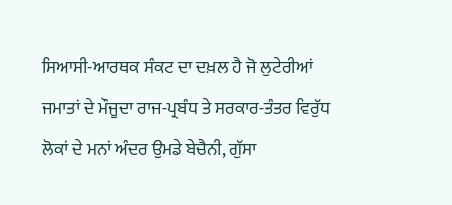ਸਿਆਸੀ-ਆਰਥਕ ਸੰਕਟ ਦਾ ਦਖ਼ਲ ਹੈ ਜੋ ਲੁਟੇਰੀਆਂ
ਜਮਾਤਾਂ ਦੇ ਮੌਜੂਦਾ ਰਾਜ-ਪ੍ਰਬੰਧ ਤੇ ਸਰਕਾਰ-ਤੰਤਰ ਵਿਰੁੱਧ ਲੋਕਾਂ ਦੇ ਮਨਾਂ ਅੰਦਰ ਉਮਡੇ ਬੇਚੈਨੀ, ਗੁੱਸਾ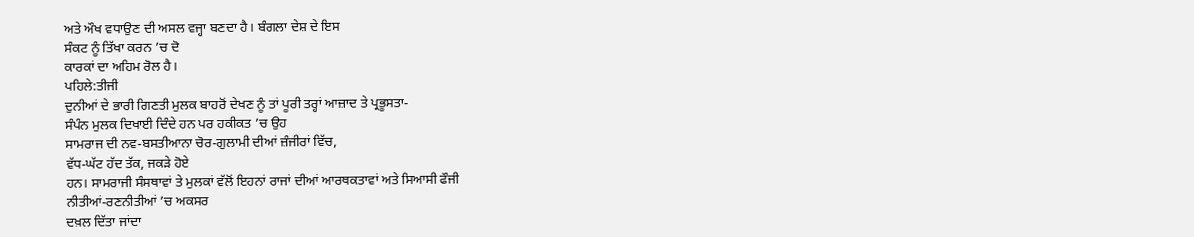ਅਤੇ ਔਖ ਵਧਾਉਣ ਦੀ ਅਸਲ ਵਜ੍ਹਾ ਬਣਦਾ ਹੈ। ਬੰਗਲਾ ਦੇਸ਼ ਦੇ ਇਸ
ਸੰਕਟ ਨੂੰ ਤਿੱਖਾ ਕਰਨ ’ਚ ਦੋ
ਕਾਰਕਾਂ ਦਾ ਅਹਿਮ ਰੋਲ ਹੈ।
ਪਹਿਲੇ:ਤੀਜੀ
ਦੁਨੀਆਂ ਦੇ ਭਾਰੀ ਗਿਣਤੀ ਮੁਲਕ ਬਾਹਰੋਂ ਦੇਖਣ ਨੂੰ ਤਾਂ ਪੂਰੀ ਤਰ੍ਹਾਂ ਆਜ਼ਾਦ ਤੇ ਪ੍ਰਭੂਸਤਾ-
ਸੰਪੰਨ ਮੁਲਕ ਦਿਖਾਈ ਦਿੰਦੇ ਹਨ ਪਰ ਹਕੀਕਤ ’ਚ ਉਹ
ਸਾਮਰਾਜ ਦੀ ਨਵ-ਬਸਤੀਆਨਾ ਚੋਰ-ਗੁਲਾਮੀ ਦੀਆਂ ਜ਼ੰਜੀਰਾਂ ਵਿੱਚ,
ਵੱਧ-ਘੱਟ ਹੱਦ ਤੱਕ, ਜਕੜੇ ਹੋਏ
ਹਨ। ਸਾਮਰਾਜੀ ਸੰਸਥਾਵਾਂ ਤੇ ਮੁਲਕਾਂ ਵੱਲੋਂ ਇਹਨਾਂ ਰਾਜਾਂ ਦੀਆਂ ਆਰਥਕਤਾਵਾਂ ਅਤੇ ਸਿਆਸੀ ਫੌਜੀ
ਨੀਤੀਆਂ-ਰਣਨੀਤੀਆਂ ’ਚ ਅਕਸਰ
ਦਖ਼ਲ ਦਿੱਤਾ ਜਾਂਦਾ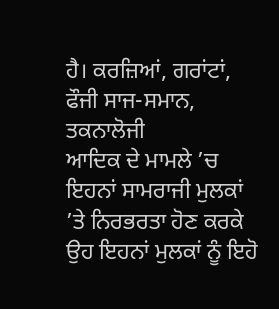ਹੈ। ਕਰਜ਼ਿਆਂ, ਗਰਾਂਟਾਂ, ਫੌਜੀ ਸਾਜ-ਸਮਾਨ, ਤਕਨਾਲੋਜੀ
ਆਦਿਕ ਦੇ ਮਾਮਲੇ ’ਚ ਇਹਨਾਂ ਸਾਮਰਾਜੀ ਮੁਲਕਾਂ ’ਤੇ ਨਿਰਭਰਤਾ ਹੋਣ ਕਰਕੇ ਉਹ ਇਹਨਾਂ ਮੁਲਕਾਂ ਨੂੰ ਇਹੋ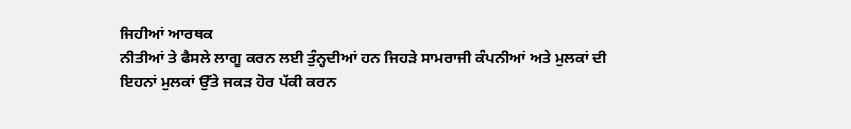ਜਿਹੀਆਂ ਆਰਥਕ
ਨੀਤੀਆਂ ਤੇ ਫੈਸਲੇ ਲਾਗੂ ਕਰਨ ਲਈ ਤੁੰਨ੍ਹਦੀਆਂ ਹਨ ਜਿਹੜੇ ਸਾਮਰਾਜੀ ਕੰਪਨੀਆਂ ਅਤੇ ਮੁਲਕਾਂ ਦੀ
ਇਹਨਾਂ ਮੁਲਕਾਂ ਉੱਤੇ ਜਕੜ ਹੋਰ ਪੱਕੀ ਕਰਨ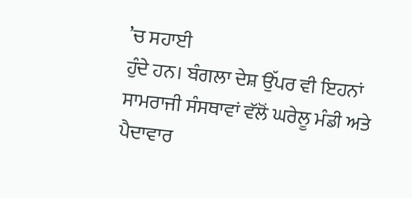’ਚ ਸਹਾਈ
ਹੁੰਦੇ ਹਨ। ਬੰਗਲਾ ਦੇਸ਼ ਉੱਪਰ ਵੀ ਇਹਨਾਂ ਸਾਮਰਾਜੀ ਸੰਸਥਾਵਾਂ ਵੱਲੋਂ ਘਰੇਲੂ ਮੰਡੀ ਅਤੇ ਪੈਦਾਵਾਰ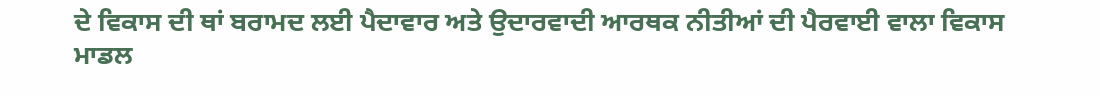ਦੇ ਵਿਕਾਸ ਦੀ ਥਾਂ ਬਰਾਮਦ ਲਈ ਪੈਦਾਵਾਰ ਅਤੇ ਉਦਾਰਵਾਦੀ ਆਰਥਕ ਨੀਤੀਆਂ ਦੀ ਪੈਰਵਾਈ ਵਾਲਾ ਵਿਕਾਸ
ਮਾਡਲ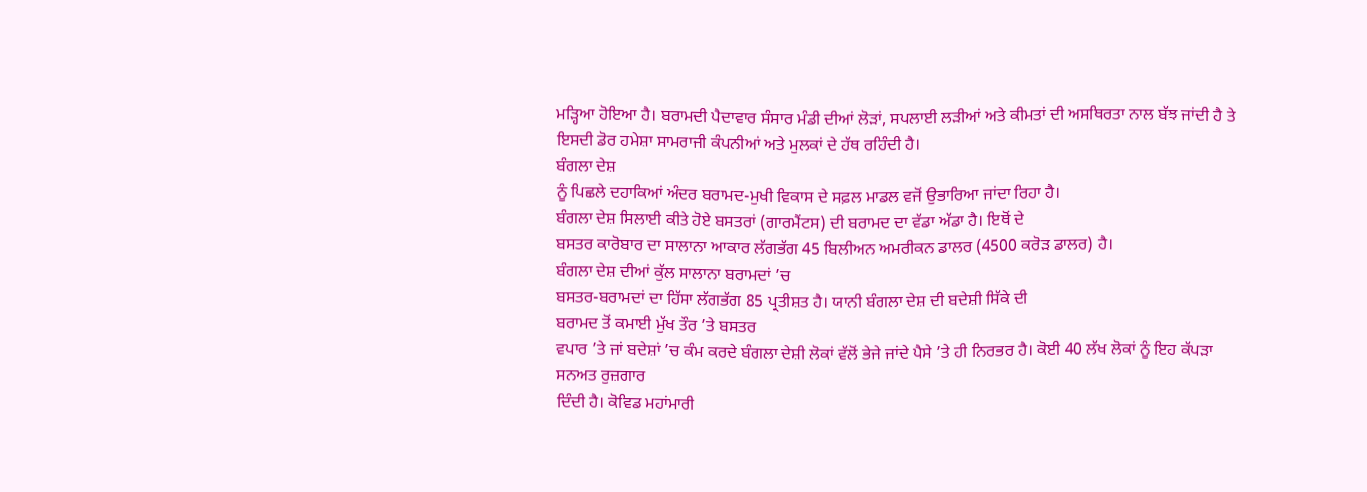ਮੜ੍ਹਿਆ ਹੋਇਆ ਹੈ। ਬਰਾਮਦੀ ਪੈਦਾਵਾਰ ਸੰਸਾਰ ਮੰਡੀ ਦੀਆਂ ਲੋੜਾਂ, ਸਪਲਾਈ ਲੜੀਆਂ ਅਤੇ ਕੀਮਤਾਂ ਦੀ ਅਸਥਿਰਤਾ ਨਾਲ ਬੱਝ ਜਾਂਦੀ ਹੈ ਤੇ
ਇਸਦੀ ਡੋਰ ਹਮੇਸ਼ਾ ਸਾਮਰਾਜੀ ਕੰਪਨੀਆਂ ਅਤੇ ਮੁਲਕਾਂ ਦੇ ਹੱਥ ਰਹਿੰਦੀ ਹੈ।
ਬੰਗਲਾ ਦੇਸ਼
ਨੂੰ ਪਿਛਲੇ ਦਹਾਕਿਆਂ ਅੰਦਰ ਬਰਾਮਦ-ਮੁਖੀ ਵਿਕਾਸ ਦੇ ਸਫ਼ਲ ਮਾਡਲ ਵਜੋਂ ਉਭਾਰਿਆ ਜਾਂਦਾ ਰਿਹਾ ਹੈ।
ਬੰਗਲਾ ਦੇਸ਼ ਸਿਲਾਈ ਕੀਤੇ ਹੋਏ ਬਸਤਰਾਂ (ਗਾਰਮੈਂਟਸ) ਦੀ ਬਰਾਮਦ ਦਾ ਵੱਡਾ ਅੱਡਾ ਹੈ। ਇਥੋਂ ਦੇ
ਬਸਤਰ ਕਾਰੋਬਾਰ ਦਾ ਸਾਲਾਨਾ ਆਕਾਰ ਲੱਗਭੱਗ 45 ਬਿਲੀਅਨ ਅਮਰੀਕਨ ਡਾਲਰ (4500 ਕਰੋੜ ਡਾਲਰ) ਹੈ।
ਬੰਗਲਾ ਦੇਸ਼ ਦੀਆਂ ਕੁੱਲ ਸਾਲਾਨਾ ਬਰਾਮਦਾਂ ’ਚ
ਬਸਤਰ-ਬਰਾਮਦਾਂ ਦਾ ਹਿੱਸਾ ਲੱਗਭੱਗ 85 ਪ੍ਰਤੀਸ਼ਤ ਹੈ। ਯਾਨੀ ਬੰਗਲਾ ਦੇਸ਼ ਦੀ ਬਦੇਸ਼ੀ ਸਿੱਕੇ ਦੀ
ਬਰਾਮਦ ਤੋਂ ਕਮਾਈ ਮੁੱਖ ਤੌਰ ’ਤੇ ਬਸਤਰ
ਵਪਾਰ ’ਤੇ ਜਾਂ ਬਦੇਸ਼ਾਂ ’ਚ ਕੰਮ ਕਰਦੇ ਬੰਗਲਾ ਦੇਸ਼ੀ ਲੋਕਾਂ ਵੱਲੋਂ ਭੇਜੇ ਜਾਂਦੇ ਪੈਸੇ ’ਤੇ ਹੀ ਨਿਰਭਰ ਹੈ। ਕੋਈ 40 ਲੱਖ ਲੋਕਾਂ ਨੂੰ ਇਹ ਕੱਪੜਾ ਸਨਅਤ ਰੁਜ਼ਗਾਰ
ਦਿੰਦੀ ਹੈ। ਕੋਵਿਡ ਮਹਾਂਮਾਰੀ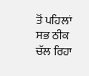ਤੋਂ ਪਹਿਲਾਂ ਸਭ ਠੀਕ ਚੱਲ ਰਿਹਾ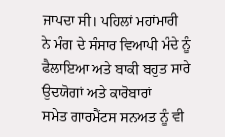ਜਾਪਦਾ ਸੀ। ਪਹਿਲਾਂ ਮਹਾਂਮਾਰੀ
ਨੇ ਮੰਗ ਦੇ ਸੰਸਾਰ ਵਿਆਪੀ ਮੰਦੇ ਨੂੰ ਫੈਲਾਇਆ ਅਤੇ ਬਾਕੀ ਬਹੁਤ ਸਾਰੇ ਉਦਯੋਗਾਂ ਅਤੇ ਕਾਰੋਬਾਰਾਂ
ਸਮੇਤ ਗਾਰਮੈਂਟਸ ਸਨਅਤ ਨੂੰ ਵੀ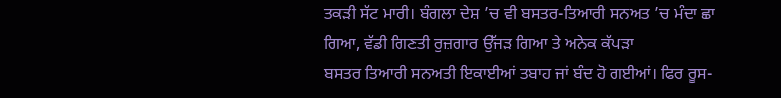ਤਕੜੀ ਸੱਟ ਮਾਰੀ। ਬੰਗਲਾ ਦੇਸ਼ ’ਚ ਵੀ ਬਸਤਰ-ਤਿਆਰੀ ਸਨਅਤ ’ਚ ਮੰਦਾ ਛਾ
ਗਿਆ, ਵੱਡੀ ਗਿਣਤੀ ਰੁਜ਼ਗਾਰ ਉੱਜੜ ਗਿਆ ਤੇ ਅਨੇਕ ਕੱਪੜਾ
ਬਸਤਰ ਤਿਆਰੀ ਸਨਅਤੀ ਇਕਾਈਆਂ ਤਬਾਹ ਜਾਂ ਬੰਦ ਹੋ ਗਈਆਂ। ਫਿਰ ਰੂਸ-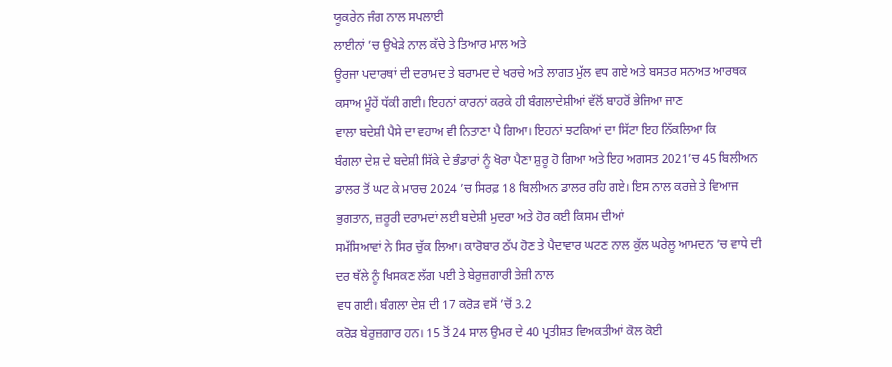ਯੂਕਰੇਨ ਜੰਗ ਨਾਲ ਸਪਲਾਈ
ਲਾਈਨਾਂ ’ਚ ਉਖੇੜੇ ਨਾਲ ਕੱਚੇ ਤੇ ਤਿਆਰ ਮਾਲ ਅਤੇ
ਊਰਜਾ ਪਦਾਰਥਾਂ ਦੀ ਦਰਾਮਦ ਤੇ ਬਰਾਮਦ ਦੇ ਖਰਚੇ ਅਤੇ ਲਾਗਤ ਮੁੱਲ ਵਧ ਗਏ ਅਤੇ ਬਸਤਰ ਸਨਅਤ ਆਰਥਕ
ਕਸਾਅ ਮੂੰਹੇਂ ਧੱਕੀ ਗਈ। ਇਹਨਾਂ ਕਾਰਨਾਂ ਕਰਕੇ ਹੀ ਬੰਗਲਾਦੇਸ਼ੀਆਂ ਵੱਲੋਂ ਬਾਹਰੋਂ ਭੇਜਿਆ ਜਾਣ
ਵਾਲਾ ਬਦੇਸ਼ੀ ਪੈਸੇ ਦਾ ਵਹਾਅ ਵੀ ਨਿਤਾਣਾ ਪੈ ਗਿਆ। ਇਹਨਾਂ ਝਟਕਿਆਂ ਦਾ ਸਿੱਟਾ ਇਹ ਨਿੱਕਲਿਆ ਕਿ
ਬੰਗਲਾ ਦੇਸ਼ ਦੇ ਬਦੇਸ਼ੀ ਸਿੱਕੇ ਦੇ ਭੰਡਾਰਾਂ ਨੂੰ ਖੋਰਾ ਪੈਣਾ ਸ਼ੁਰੂ ਹੋ ਗਿਆ ਅਤੇ ਇਹ ਅਗਸਤ 2021’ਚ 45 ਬਿਲੀਅਨ ਡਾਲਰ ਤੋਂ ਘਟ ਕੇ ਮਾਰਚ 2024 ’ਚ ਸਿਰਫ਼ 18 ਬਿਲੀਅਨ ਡਾਲਰ ਰਹਿ ਗਏ। ਇਸ ਨਾਲ ਕਰਜ਼ੇ ਤੇ ਵਿਆਜ ਭੁਗਤਾਨ, ਜ਼ਰੂਰੀ ਦਰਾਮਦਾਂ ਲਈ ਬਦੇਸ਼ੀ ਮੁਦਰਾ ਅਤੇ ਹੋਰ ਕਈ ਕਿਸਮ ਦੀਆਂ
ਸਮੱਸਿਆਵਾਂ ਨੇ ਸਿਰ ਚੁੱਕ ਲਿਆ। ਕਾਰੋਬਾਰ ਠੱਪ ਹੋਣ ਤੇ ਪੈਦਾਵਾਰ ਘਟਣ ਨਾਲ ਕੁੱਲ ਘਰੇਲੂ ਆਮਦਨ ’ਚ ਵਾਧੇ ਦੀ ਦਰ ਥੱਲੇ ਨੂੰ ਖਿਸਕਣ ਲੱਗ ਪਈ ਤੇ ਬੇਰੁਜ਼ਗਾਰੀ ਤੇਜ਼ੀ ਨਾਲ
ਵਧ ਗਈ। ਬੰਗਲਾ ਦੇਸ਼ ਦੀ 17 ਕਰੋੜ ਵਸੋਂ ’ਚੋਂ 3.2
ਕਰੋੜ ਬੇਰੁਜ਼ਗਾਰ ਹਨ। 15 ਤੋਂ 24 ਸਾਲ ਉਮਰ ਦੇ 40 ਪ੍ਰਤੀਸ਼ਤ ਵਿਅਕਤੀਆਂ ਕੋਲ ਕੋਈ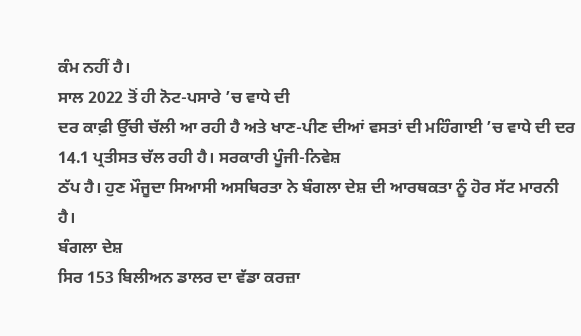ਕੰਮ ਨਹੀਂ ਹੈ।
ਸਾਲ 2022 ਤੋਂ ਹੀ ਨੋਟ-ਪਸਾਰੇ ’ਚ ਵਾਧੇ ਦੀ
ਦਰ ਕਾਫ਼ੀ ਉੱਚੀ ਚੱਲੀ ਆ ਰਹੀ ਹੈ ਅਤੇ ਖਾਣ-ਪੀਣ ਦੀਆਂ ਵਸਤਾਂ ਦੀ ਮਹਿੰਗਾਈ ’ਚ ਵਾਧੇ ਦੀ ਦਰ 14.1 ਪ੍ਰਤੀਸਤ ਚੱਲ ਰਹੀ ਹੈ। ਸਰਕਾਰੀ ਪੂੰਜੀ-ਨਿਵੇਸ਼
ਠੱਪ ਹੈ। ਹੁਣ ਮੌਜੂਦਾ ਸਿਆਸੀ ਅਸਥਿਰਤਾ ਨੇ ਬੰਗਲਾ ਦੇਸ਼ ਦੀ ਆਰਥਕਤਾ ਨੂੰ ਹੋਰ ਸੱਟ ਮਾਰਨੀ ਹੈ।
ਬੰਗਲਾ ਦੇਸ਼
ਸਿਰ 153 ਬਿਲੀਅਨ ਡਾਲਰ ਦਾ ਵੱਡਾ ਕਰਜ਼ਾ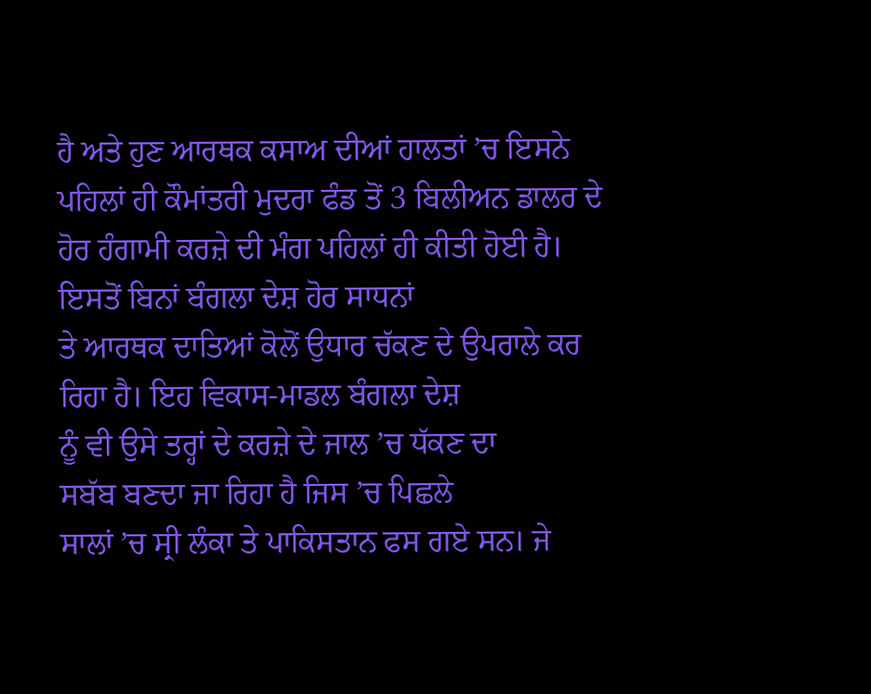ਹੈ ਅਤੇ ਹੁਣ ਆਰਥਕ ਕਸਾਅ ਦੀਆਂ ਹਾਲਤਾਂ ’ਚ ਇਸਨੇ ਪਹਿਲਾਂ ਹੀ ਕੌਮਾਂਤਰੀ ਮੁਦਰਾ ਫੰਡ ਤੋਂ 3 ਬਿਲੀਅਨ ਡਾਲਰ ਦੇ
ਹੋਰ ਹੰਗਾਮੀ ਕਰਜ਼ੇ ਦੀ ਮੰਗ ਪਹਿਲਾਂ ਹੀ ਕੀਤੀ ਹੋਈ ਹੈ। ਇਸਤੋਂ ਬਿਨਾਂ ਬੰਗਲਾ ਦੇਸ਼ ਹੋਰ ਸਾਧਨਾਂ
ਤੇ ਆਰਥਕ ਦਾਤਿਆਂ ਕੋਲੋਂ ਉਧਾਰ ਚੱਕਣ ਦੇ ਉਪਰਾਲੇ ਕਰ ਰਿਹਾ ਹੈ। ਇਹ ਵਿਕਾਸ-ਮਾਡਲ ਬੰਗਲਾ ਦੇਸ਼
ਨੂੰ ਵੀ ਉਸੇ ਤਰ੍ਹਾਂ ਦੇ ਕਰਜ਼ੇ ਦੇ ਜਾਲ ’ਚ ਧੱਕਣ ਦਾ
ਸਬੱਬ ਬਣਦਾ ਜਾ ਰਿਹਾ ਹੈ ਜਿਸ ’ਚ ਪਿਛਲੇ
ਸਾਲਾਂ ’ਚ ਸ੍ਰੀ ਲੰਕਾ ਤੇ ਪਾਕਿਸਤਾਨ ਫਸ ਗਏ ਸਨ। ਜੇ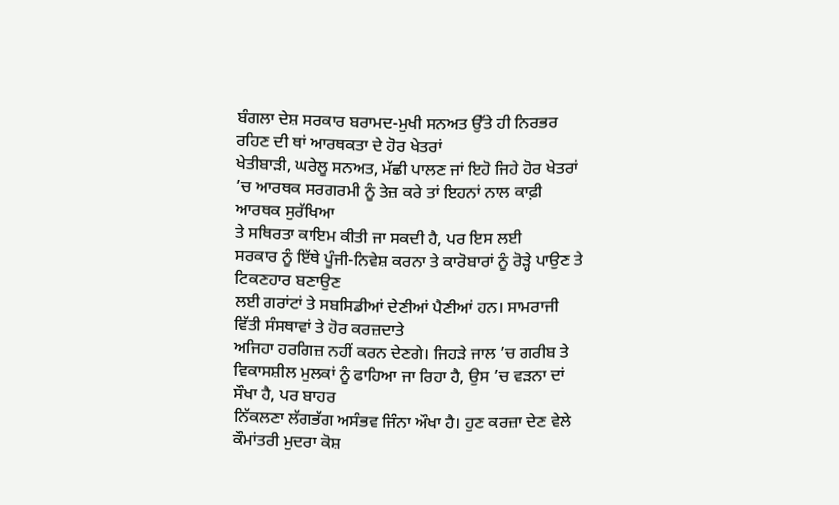ਬੰਗਲਾ ਦੇਸ਼ ਸਰਕਾਰ ਬਰਾਮਦ-ਮੁਖੀ ਸਨਅਤ ਉੱਤੇ ਹੀ ਨਿਰਭਰ ਰਹਿਣ ਦੀ ਥਾਂ ਆਰਥਕਤਾ ਦੇ ਹੋਰ ਖੇਤਰਾਂ
ਖੇਤੀਬਾੜੀ, ਘਰੇਲੂ ਸਨਅਤ, ਮੱਛੀ ਪਾਲਣ ਜਾਂ ਇਹੋ ਜਿਹੇ ਹੋਰ ਖੇਤਰਾਂ ’ਚ ਆਰਥਕ ਸਰਗਰਮੀ ਨੂੰ ਤੇਜ਼ ਕਰੇ ਤਾਂ ਇਹਨਾਂ ਨਾਲ ਕਾਫ਼ੀ ਆਰਥਕ ਸੁਰੱਖਿਆ
ਤੇ ਸਥਿਰਤਾ ਕਾਇਮ ਕੀਤੀ ਜਾ ਸਕਦੀ ਹੈ, ਪਰ ਇਸ ਲਈ
ਸਰਕਾਰ ਨੂੰ ਇੱਥੇ ਪੂੰਜੀ-ਨਿਵੇਸ਼ ਕਰਨਾ ਤੇ ਕਾਰੋਬਾਰਾਂ ਨੂੰ ਰੋੜ੍ਹੇ ਪਾਉਣ ਤੇ ਟਿਕਣਹਾਰ ਬਣਾਉਣ
ਲਈ ਗਰਾਂਟਾਂ ਤੇ ਸਬਸਿਡੀਆਂ ਦੇਣੀਆਂ ਪੈਣੀਆਂ ਹਨ। ਸਾਮਰਾਜੀ ਵਿੱਤੀ ਸੰਸਥਾਵਾਂ ਤੇ ਹੋਰ ਕਰਜ਼ਦਾਤੇ
ਅਜਿਹਾ ਹਰਗਿਜ਼ ਨਹੀਂ ਕਰਨ ਦੇਣਗੇ। ਜਿਹੜੇ ਜਾਲ ’ਚ ਗਰੀਬ ਤੇ
ਵਿਕਾਸਸ਼ੀਲ ਮੁਲਕਾਂ ਨੂੰ ਫਾਹਿਆ ਜਾ ਰਿਹਾ ਹੈ, ਉਸ ’ਚ ਵੜਨਾ ਦਾਂ ਸੌਖਾ ਹੈ, ਪਰ ਬਾਹਰ
ਨਿੱਕਲਣਾ ਲੱਗਭੱਗ ਅਸੰਭਵ ਜਿੰਨਾ ਔਖਾ ਹੈ। ਹੁਣ ਕਰਜ਼ਾ ਦੇਣ ਵੇਲੇ ਕੌਮਾਂਤਰੀ ਮੁਦਰਾ ਕੋਸ਼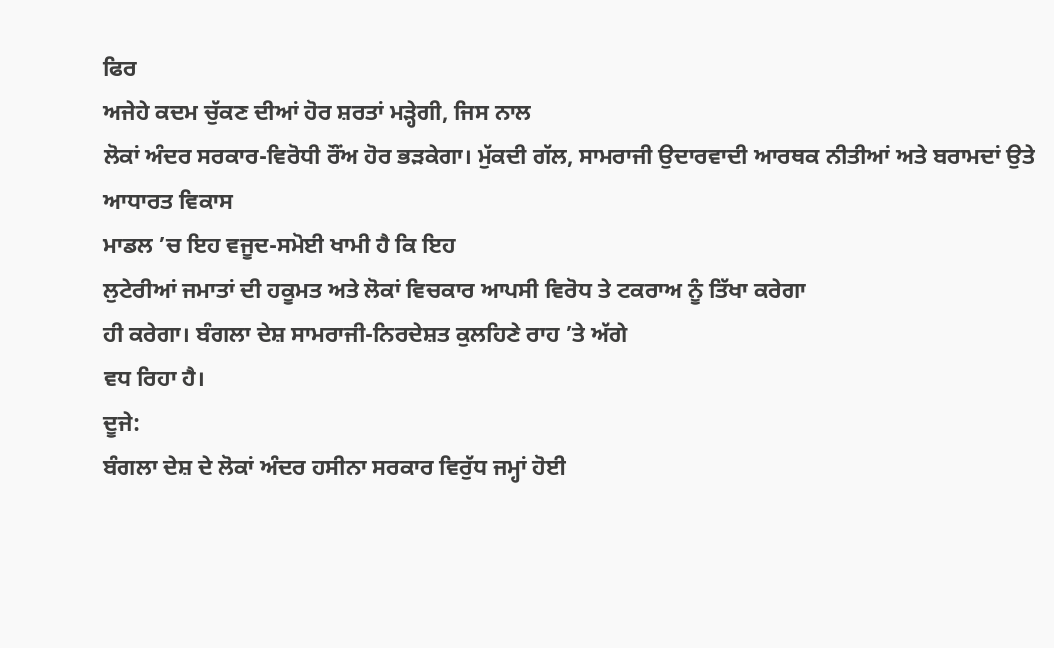ਫਿਰ
ਅਜੇਹੇ ਕਦਮ ਚੁੱਕਣ ਦੀਆਂ ਹੋਰ ਸ਼ਰਤਾਂ ਮੜ੍ਹੇਗੀ, ਜਿਸ ਨਾਲ
ਲੋਕਾਂ ਅੰਦਰ ਸਰਕਾਰ-ਵਿਰੋਧੀ ਰੌਂਅ ਹੋਰ ਭੜਕੇਗਾ। ਮੁੱਕਦੀ ਗੱਲ, ਸਾਮਰਾਜੀ ਉਦਾਰਵਾਦੀ ਆਰਥਕ ਨੀਤੀਆਂ ਅਤੇ ਬਰਾਮਦਾਂ ਉਤੇ ਆਧਾਰਤ ਵਿਕਾਸ
ਮਾਡਲ ’ਚ ਇਹ ਵਜੂਦ-ਸਮੋਈ ਖਾਮੀ ਹੈ ਕਿ ਇਹ
ਲੁਟੇਰੀਆਂ ਜਮਾਤਾਂ ਦੀ ਹਕੂਮਤ ਅਤੇ ਲੋਕਾਂ ਵਿਚਕਾਰ ਆਪਸੀ ਵਿਰੋਧ ਤੇ ਟਕਰਾਅ ਨੂੰ ਤਿੱਖਾ ਕਰੇਗਾ
ਹੀ ਕਰੇਗਾ। ਬੰਗਲਾ ਦੇਸ਼ ਸਾਮਰਾਜੀ-ਨਿਰਦੇਸ਼ਤ ਕੁਲਹਿਣੇ ਰਾਹ ’ਤੇ ਅੱਗੇ
ਵਧ ਰਿਹਾ ਹੈ।
ਦੂਜੇ:
ਬੰਗਲਾ ਦੇਸ਼ ਦੇ ਲੋਕਾਂ ਅੰਦਰ ਹਸੀਨਾ ਸਰਕਾਰ ਵਿਰੁੱਧ ਜਮ੍ਹਾਂ ਹੋਈ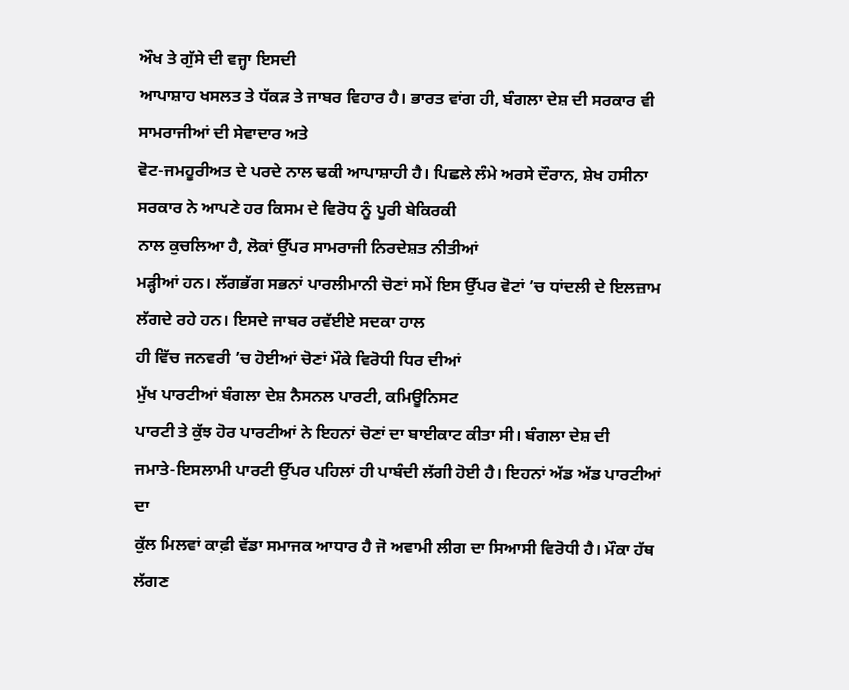ਔਖ ਤੇ ਗੁੱਸੇ ਦੀ ਵਜ੍ਹਾ ਇਸਦੀ
ਆਪਾਸ਼ਾਹ ਖਸਲਤ ਤੇ ਧੱਕੜ ਤੇ ਜਾਬਰ ਵਿਹਾਰ ਹੈ। ਭਾਰਤ ਵਾਂਗ ਹੀ, ਬੰਗਲਾ ਦੇਸ਼ ਦੀ ਸਰਕਾਰ ਵੀ ਸਾਮਰਾਜੀਆਂ ਦੀ ਸੇਵਾਦਾਰ ਅਤੇ
ਵੋਟ-ਜਮਹੂਰੀਅਤ ਦੇ ਪਰਦੇ ਨਾਲ ਢਕੀ ਆਪਾਸ਼ਾਹੀ ਹੈ। ਪਿਛਲੇ ਲੰਮੇ ਅਰਸੇ ਦੌਰਾਨ, ਸ਼ੇਖ ਹਸੀਨਾ ਸਰਕਾਰ ਨੇ ਆਪਣੇ ਹਰ ਕਿਸਮ ਦੇ ਵਿਰੋਧ ਨੂੰ ਪੂਰੀ ਬੇਕਿਰਕੀ
ਨਾਲ ਕੁਚਲਿਆ ਹੈ, ਲੋਕਾਂ ਉੱਪਰ ਸਾਮਰਾਜੀ ਨਿਰਦੇਸ਼ਤ ਨੀਤੀਆਂ
ਮੜ੍ਹੀਆਂ ਹਨ। ਲੱਗਭੱਗ ਸਭਨਾਂ ਪਾਰਲੀਮਾਨੀ ਚੋਣਾਂ ਸਮੇਂ ਇਸ ਉੱਪਰ ਵੋਟਾਂ ’ਚ ਧਾਂਦਲੀ ਦੇ ਇਲਜ਼ਾਮ ਲੱਗਦੇ ਰਹੇ ਹਨ। ਇਸਦੇ ਜਾਬਰ ਰਵੱਈਏ ਸਦਕਾ ਹਾਲ
ਹੀ ਵਿੱਚ ਜਨਵਰੀ ’ਚ ਹੋਈਆਂ ਚੋਣਾਂ ਮੌਕੇ ਵਿਰੋਧੀ ਧਿਰ ਦੀਆਂ
ਮੁੱਖ ਪਾਰਟੀਆਂ ਬੰਗਲਾ ਦੇਸ਼ ਨੈਸਨਲ ਪਾਰਟੀ, ਕਮਿਊਨਿਸਟ
ਪਾਰਟੀ ਤੇ ਕੁੱਝ ਹੋਰ ਪਾਰਟੀਆਂ ਨੇ ਇਹਨਾਂ ਚੋਣਾਂ ਦਾ ਬਾਈਕਾਟ ਕੀਤਾ ਸੀ। ਬੰਗਲਾ ਦੇਸ਼ ਦੀ
ਜਮਾਤੇ-ਇਸਲਾਮੀ ਪਾਰਟੀ ਉੱਪਰ ਪਹਿਲਾਂ ਹੀ ਪਾਬੰਦੀ ਲੱਗੀ ਹੋਈ ਹੈ। ਇਹਨਾਂ ਅੱਡ ਅੱਡ ਪਾਰਟੀਆਂ ਦਾ
ਕੁੱਲ ਮਿਲਵਾਂ ਕਾਫ਼ੀ ਵੱਡਾ ਸਮਾਜਕ ਆਧਾਰ ਹੈ ਜੋ ਅਵਾਮੀ ਲੀਗ ਦਾ ਸਿਆਸੀ ਵਿਰੋਧੀ ਹੈ। ਮੌਕਾ ਹੱਥ
ਲੱਗਣ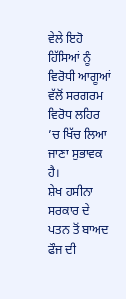ਵੇਲੇ ਇਹੋ ਹਿੱਸਿਆਂ ਨੂੰ ਵਿਰੋਧੀ ਆਗੂਆਂ ਵੱਲੋਂ ਸਰਗਰਮ ਵਿਰੋਧ ਲਹਿਰ ’ਚ ਖਿੱਚ ਲਿਆ ਜਾਣਾ ਸੁਭਾਵਕ ਹੈ।
ਸ਼ੇਖ ਹਸੀਨਾ
ਸਰਕਾਰ ਦੇ ਪਤਨ ਤੋਂ ਬਾਅਦ ਫੌਜ ਦੀ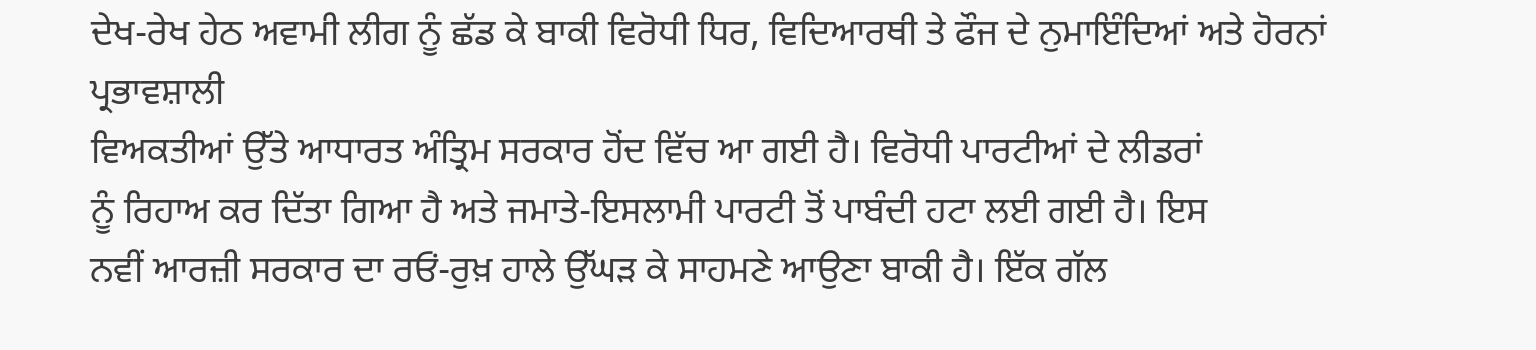ਦੇਖ-ਰੇਖ ਹੇਠ ਅਵਾਮੀ ਲੀਗ ਨੂੰ ਛੱਡ ਕੇ ਬਾਕੀ ਵਿਰੋਧੀ ਧਿਰ, ਵਿਦਿਆਰਥੀ ਤੇ ਫੌਜ ਦੇ ਨੁਮਾਇੰਦਿਆਂ ਅਤੇ ਹੋਰਨਾਂ ਪ੍ਰਭਾਵਸ਼ਾਲੀ
ਵਿਅਕਤੀਆਂ ਉੱਤੇ ਆਧਾਰਤ ਅੰਤ੍ਰਿਮ ਸਰਕਾਰ ਹੋਂਦ ਵਿੱਚ ਆ ਗਈ ਹੈ। ਵਿਰੋਧੀ ਪਾਰਟੀਆਂ ਦੇ ਲੀਡਰਾਂ
ਨੂੰ ਰਿਹਾਅ ਕਰ ਦਿੱਤਾ ਗਿਆ ਹੈ ਅਤੇ ਜਮਾਤੇ-ਇਸਲਾਮੀ ਪਾਰਟੀ ਤੋਂ ਪਾਬੰਦੀ ਹਟਾ ਲਈ ਗਈ ਹੈ। ਇਸ
ਨਵੀਂ ਆਰਜ਼ੀ ਸਰਕਾਰ ਦਾ ਰਓਂ-ਰੁਖ਼ ਹਾਲੇ ਉੱਘੜ ਕੇ ਸਾਹਮਣੇ ਆਉਣਾ ਬਾਕੀ ਹੈ। ਇੱਕ ਗੱਲ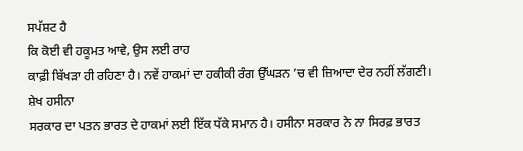ਸਪੱਸ਼ਟ ਹੈ
ਕਿ ਕੋਈ ਵੀ ਹਕੂਮਤ ਆਵੇ, ਉਸ ਲਈ ਰਾਹ
ਕਾਫ਼ੀ ਬਿੱਖੜਾ ਹੀ ਰਹਿਣਾ ਹੈ। ਨਵੇਂ ਹਾਕਮਾਂ ਦਾ ਹਕੀਕੀ ਰੰਗ ਉੱਘੜਨ ’ਚ ਵੀ ਜ਼ਿਆਦਾ ਦੇਰ ਨਹੀਂ ਲੱਗਣੀ।
ਸ਼ੇਖ ਹਸੀਨਾ
ਸਰਕਾਰ ਦਾ ਪਤਨ ਭਾਰਤ ਦੇ ਹਾਕਮਾਂ ਲਈ ਇੱਕ ਧੱਕੇ ਸਮਾਨ ਹੈ। ਹਸੀਨਾ ਸਰਕਾਰ ਨੇ ਨਾ ਸਿਰਫ਼ ਭਾਰਤ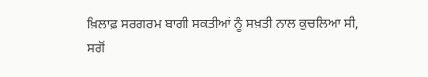ਖ਼ਿਲਾਫ਼ ਸਰਗਰਮ ਬਾਗੀ ਸਕਤੀਆਂ ਨੂੰ ਸਖ਼ਤੀ ਨਾਲ ਕੁਚਲਿਆ ਸੀ,
ਸਗੋਂ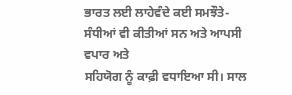ਭਾਰਤ ਲਈ ਲਾਹੇਵੰਦੇ ਕਈ ਸਮਝੌਤੇ-ਸੰਧੀਆਂ ਵੀ ਕੀਤੀਆਂ ਸਨ ਅਤੇ ਆਪਸੀ ਵਪਾਰ ਅਤੇ
ਸਹਿਯੋਗ ਨੂੰ ਕਾਫ਼ੀ ਵਧਾਇਆ ਸੀ। ਸਾਲ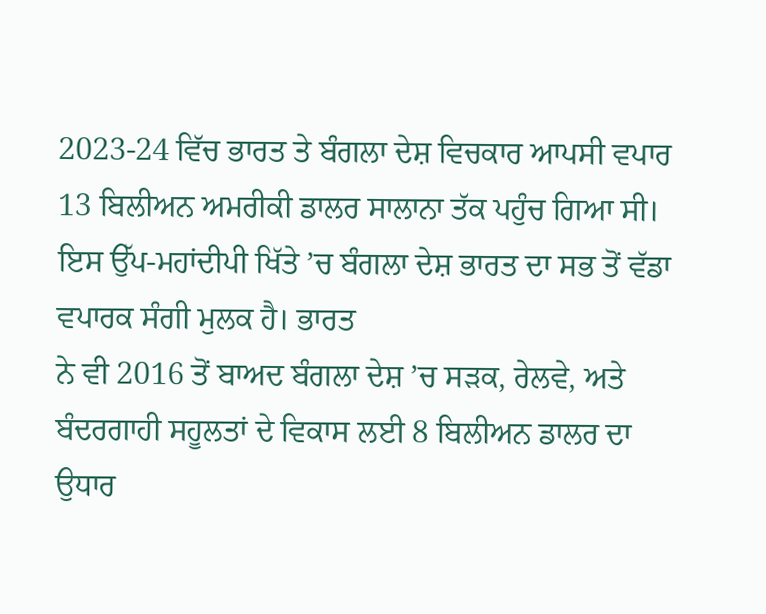2023-24 ਵਿੱਚ ਭਾਰਤ ਤੇ ਬੰਗਲਾ ਦੇਸ਼ ਵਿਚਕਾਰ ਆਪਸੀ ਵਪਾਰ
13 ਬਿਲੀਅਨ ਅਮਰੀਕੀ ਡਾਲਰ ਸਾਲਾਨਾ ਤੱਕ ਪਹੁੰਚ ਗਿਆ ਸੀ। ਇਸ ਉੱਪ-ਮਹਾਂਦੀਪੀ ਖਿੱਤੇ ’ਚ ਬੰਗਲਾ ਦੇਸ਼ ਭਾਰਤ ਦਾ ਸਭ ਤੋਂ ਵੱਡਾ ਵਪਾਰਕ ਸੰਗੀ ਮੁਲਕ ਹੈ। ਭਾਰਤ
ਨੇ ਵੀ 2016 ਤੋਂ ਬਾਅਦ ਬੰਗਲਾ ਦੇਸ਼ ’ਚ ਸੜਕ, ਰੇਲਵੇ, ਅਤੇ
ਬੰਦਰਗਾਹੀ ਸਹੂਲਤਾਂ ਦੇ ਵਿਕਾਸ ਲਈ 8 ਬਿਲੀਅਨ ਡਾਲਰ ਦਾ ਉਧਾਰ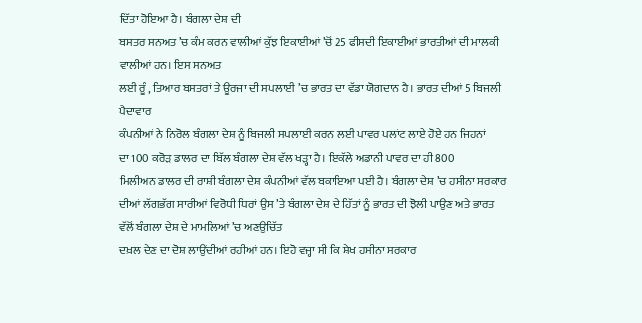ਦਿੱਤਾ ਹੋਇਆ ਹੈ। ਬੰਗਲਾ ਦੇਸ਼ ਦੀ
ਬਸਤਰ ਸਨਅਤ ’ਚ ਕੰਮ ਕਰਨ ਵਾਲੀਆਂ ਕੁੱਝ ਇਕਾਈਆਂ ’ਚੋਂ 25 ਫੀਸਦੀ ਇਕਾਈਆਂ ਭਾਰਤੀਆਂ ਦੀ ਮਾਲਕੀ ਵਾਲੀਆਂ ਹਨ। ਇਸ ਸਨਅਤ
ਲਈ ਰੂੰ , ਤਿਆਰ ਬਸਤਰਾਂ ਤੇ ਊਰਜਾ ਦੀ ਸਪਲਾਈ ’ਚ ਭਾਰਤ ਦਾ ਵੱਡਾ ਯੋਗਦਾਨ ਹੈ। ਭਾਰਤ ਦੀਆਂ 5 ਬਿਜਲੀ ਪੈਦਾਵਾਰ
ਕੰਪਨੀਆਂ ਨੇ ਨਿਰੋਲ ਬੰਗਲਾ ਦੇਸ਼ ਨੂੰ ਬਿਜਲੀ ਸਪਲਾਈ ਕਰਨ ਲਈ ਪਾਵਰ ਪਲਾਂਟ ਲਾਏ ਹੋਏ ਹਨ ਜਿਹਨਾਂ
ਦਾ 100 ਕਰੋੜ ਡਾਲਰ ਦਾ ਬਿੱਲ ਬੰਗਲਾ ਦੇਸ਼ ਵੱਲ ਖੜ੍ਹਾ ਹੈ। ਇਕੱਲੇ ਅਡਾਨੀ ਪਾਵਰ ਦਾ ਹੀ 800
ਮਿਲੀਅਨ ਡਾਲਰ ਦੀ ਰਾਸ਼ੀ ਬੰਗਲਾ ਦੇਸ਼ ਕੰਪਨੀਆਂ ਵੱਲ ਬਕਾਇਆ ਪਈ ਹੈ। ਬੰਗਲਾ ਦੇਸ਼ ’ਚ ਹਸੀਨਾ ਸਰਕਾਰ ਦੀਆਂ ਲੱਗਭੱਗ ਸਾਰੀਆਂ ਵਿਰੋਧੀ ਧਿਰਾਂ ਉਸ ’ਤੇ ਬੰਗਲਾ ਦੇਸ਼ ਦੇ ਹਿੱਤਾਂ ਨੂੰ ਭਾਰਤ ਦੀ ਝੋਲੀ ਪਾਉਣ ਅਤੇ ਭਾਰਤ
ਵੱਲੋਂ ਬੰਗਲਾ ਦੇਸ਼ ਦੇ ਮਾਮਲਿਆਂ ’ਚ ਅਣਉਚਿੱਤ
ਦਖ਼ਲ ਦੇਣ ਦਾ ਦੋਸ਼ ਲਾਉਂਦੀਆਂ ਰਹੀਆਂ ਹਨ। ਇਹੋ ਵਜ੍ਹਾ ਸੀ ਕਿ ਸ਼ੇਖ ਹਸੀਨਾ ਸਰਕਾਰ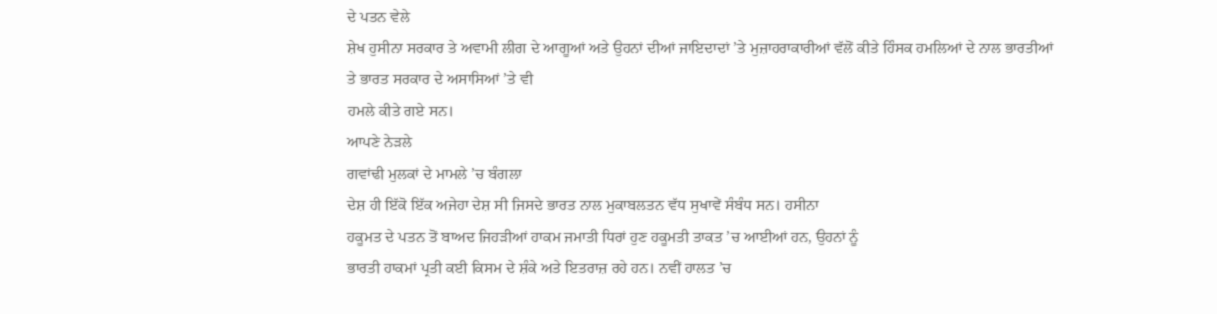ਦੇ ਪਤਨ ਵੇਲੇ
ਸ਼ੇਖ ਹੁਸੀਨਾ ਸਰਕਾਰ ਤੇ ਅਵਾਮੀ ਲੀਗ ਦੇ ਆਗੂਆਂ ਅਤੇ ਉਹਨਾਂ ਦੀਆਂ ਜਾਇਦਾਦਾਂ ’ਤੇ ਮੁਜ਼ਾਹਰਾਕਾਰੀਆਂ ਵੱਲੋਂ ਕੀਤੇ ਹਿੰਸਕ ਹਮਲਿਆਂ ਦੇ ਨਾਲ ਭਾਰਤੀਆਂ
ਤੇ ਭਾਰਤ ਸਰਕਾਰ ਦੇ ਅਸਾਸਿਆਂ ’ਤੇ ਵੀ
ਹਮਲੇ ਕੀਤੇ ਗਏ ਸਨ।
ਆਪਣੇ ਨੇੜਲੇ
ਗਵਾਂਢੀ ਮੁਲਕਾਂ ਦੇ ਮਾਮਲੇ ’ਚ ਬੰਗਲਾ
ਦੇਸ਼ ਹੀ ਇੱਕੋ ਇੱਕ ਅਜੇਹਾ ਦੇਸ਼ ਸੀ ਜਿਸਦੇ ਭਾਰਤ ਨਾਲ ਮੁਕਾਬਲਤਨ ਵੱਧ ਸੁਖਾਵੇਂ ਸੰਬੰਧ ਸਨ। ਹਸੀਨਾ
ਹਕੂਮਤ ਦੇ ਪਤਨ ਤੋਂ ਬਾਅਦ ਜਿਹੜੀਆਂ ਹਾਕਮ ਜਮਾਤੀ ਧਿਰਾਂ ਹੁਣ ਹਕੂਮਤੀ ਤਾਕਤ ’ਚ ਆਈਆਂ ਹਨ, ਉਹਨਾਂ ਨੂੰ
ਭਾਰਤੀ ਹਾਕਮਾਂ ਪ੍ਰਤੀ ਕਈ ਕਿਸਮ ਦੇ ਸ਼ੰਕੇ ਅਤੇ ਇਤਰਾਜ਼ ਰਹੇ ਹਨ। ਨਵੀਂ ਹਾਲਤ ’ਚ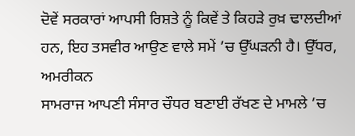ਦੋਵੇਂ ਸਰਕਾਰਾਂ ਆਪਸੀ ਰਿਸ਼ਤੇ ਨੂੰ ਕਿਵੇਂ ਤੇ ਕਿਹੜੇ ਰੁਖ਼ ਢਾਲਦੀਆਂ
ਹਨ, ਇਹ ਤਸਵੀਰ ਆਉਣ ਵਾਲੇ ਸਮੇਂ ’ਚ ਉੱਘੜਨੀ ਹੈ। ਉੱਧਰ, ਅਮਰੀਕਨ
ਸਾਮਰਾਜ ਆਪਣੀ ਸੰਸਾਰ ਚੌਧਰ ਬਣਾਈ ਰੱਖਣ ਦੇ ਮਾਮਲੇ ’ਚ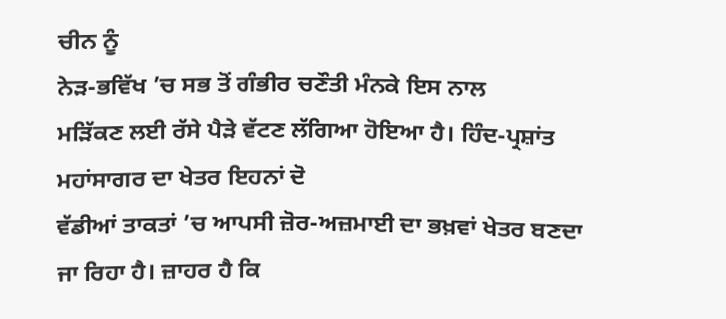ਚੀਨ ਨੂੰ
ਨੇੜ-ਭਵਿੱਖ ’ਚ ਸਭ ਤੋਂ ਗੰਭੀਰ ਚਣੌਤੀ ਮੰਨਕੇ ਇਸ ਨਾਲ
ਮੜਿੱਕਣ ਲਈ ਰੱਸੇ ਪੈੜੇ ਵੱਟਣ ਲੱਗਿਆ ਹੋਇਆ ਹੈ। ਹਿੰਦ-ਪ੍ਰਸ਼ਾਂਤ ਮਹਾਂਸਾਗਰ ਦਾ ਖੇਤਰ ਇਹਨਾਂ ਦੋ
ਵੱਡੀਆਂ ਤਾਕਤਾਂ ’ਚ ਆਪਸੀ ਜ਼ੋਰ-ਅਜ਼ਮਾਈ ਦਾ ਭਖ਼ਵਾਂ ਖੇਤਰ ਬਣਦਾ
ਜਾ ਰਿਹਾ ਹੈ। ਜ਼ਾਹਰ ਹੈ ਕਿ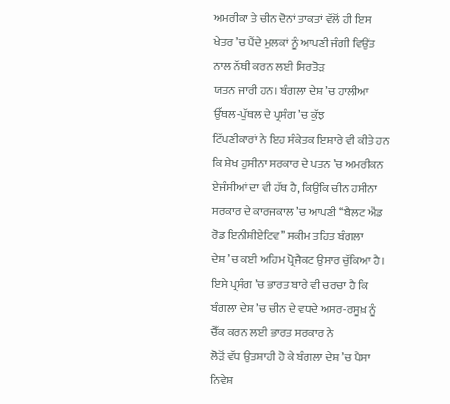ਅਮਰੀਕਾ ਤੇ ਚੀਨ ਦੋਨਾਂ ਤਾਕਤਾਂ ਵੱਲੋਂ ਹੀ ਇਸ ਖੇਤਰ ’ਚ ਪੈਂਦੇ ਮੁਲਕਾਂ ਨੂੰ ਆਪਣੀ ਜੰਗੀ ਵਿਉਂਤ ਨਾਲ ਨੱਥੀ ਕਰਨ ਲਈ ਸਿਰਤੋੜ
ਯਤਨ ਜਾਰੀ ਹਨ। ਬੰਗਲਾ ਦੇਸ਼ ’ਚ ਹਾਲੀਆ
ਉੱਥਲ-ਪੁੱਥਲ ਦੇ ਪ੍ਰਸੰਗ ’ਚ ਕੁੱਝ
ਟਿੱਪਣੀਕਾਰਾਂ ਨੇ ਇਹ ਸੰਕੇਤਕ ਇਸ਼ਾਰੇ ਵੀ ਕੀਤੇ ਹਨ ਕਿ ਸ਼ੇਖ ਹੁਸੀਨਾ ਸਰਕਾਰ ਦੇ ਪਤਨ ’ਚ ਅਮਰੀਕਨ ਏਜੰਸੀਆਂ ਦਾ ਵੀ ਹੱਥ ਹੈ, ਕਿਉਂਕਿ ਚੀਨ ਹਸੀਨਾ ਸਰਕਾਰ ਦੇ ਕਾਰਜਕਾਲ ’ਚ ਆਪਣੀ ‘‘ਬੈਲਟ ਐਂਡ
ਰੋਡ ਇਨੀਸ਼ੀਏਟਿਵ’’ ਸਕੀਮ ਤਹਿਤ ਬੰਗਲਾ
ਦੇਸ਼ ’ਚ ਕਈ ਅਹਿਮ ਪ੍ਰੋਜੈਕਟ ਉਸਾਰ ਚੁੱਕਿਆ ਹੈ।
ਇਸੇ ਪ੍ਰਸੰਗ ’ਚ ਭਾਰਤ ਬਾਰੇ ਵੀ ਚਰਚਾ ਹੈ ਕਿ ਬੰਗਲਾ ਦੇਸ਼ ’ਚ ਚੀਨ ਦੇ ਵਧਦੇ ਅਸਰ-ਰਸੂਖ਼ ਨੂੰ ਚੈੱਕ ਕਰਨ ਲਈ ਭਾਰਤ ਸਰਕਾਰ ਨੇ
ਲੋੜੋਂ ਵੱਧ ਉਤਸ਼ਾਹੀ ਹੋ ਕੇ ਬੰਗਲਾ ਦੇਸ਼ ’ਚ ਪੈਸਾ ਨਿਵੇਸ਼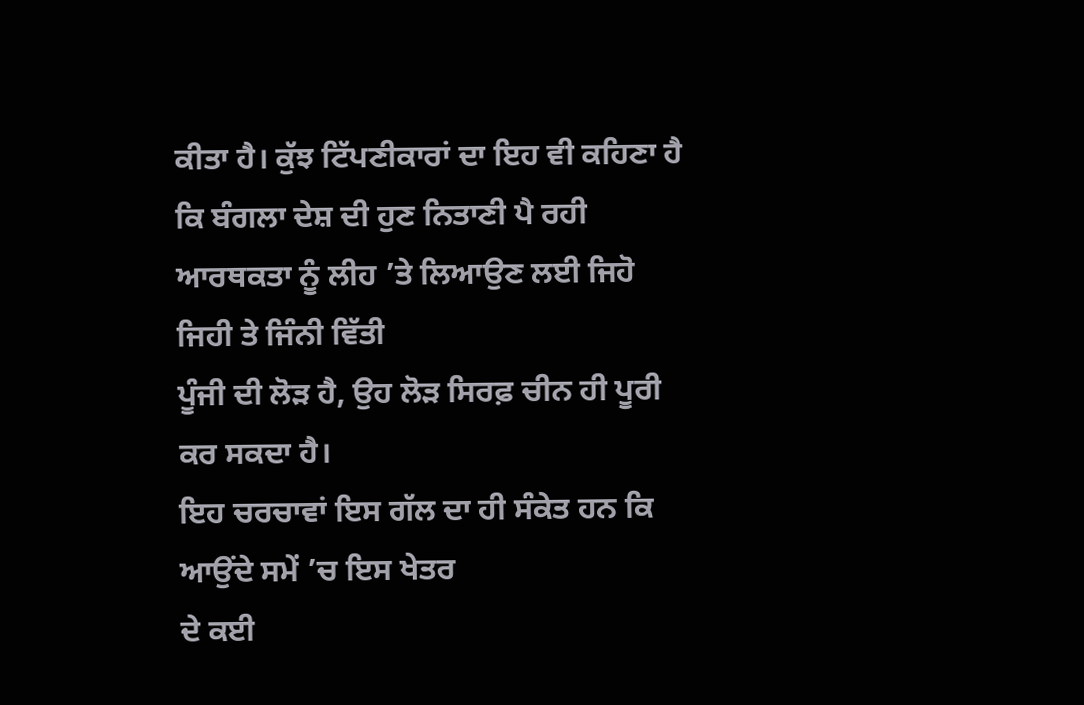ਕੀਤਾ ਹੈ। ਕੁੱਝ ਟਿੱਪਣੀਕਾਰਾਂ ਦਾ ਇਹ ਵੀ ਕਹਿਣਾ ਹੈ ਕਿ ਬੰਗਲਾ ਦੇਸ਼ ਦੀ ਹੁਣ ਨਿਤਾਣੀ ਪੈ ਰਹੀ
ਆਰਥਕਤਾ ਨੂੰ ਲੀਹ ’ਤੇ ਲਿਆਉਣ ਲਈ ਜਿਹੋ ਜਿਹੀ ਤੇ ਜਿੰਨੀ ਵਿੱਤੀ
ਪੂੰਜੀ ਦੀ ਲੋੜ ਹੈ, ਉਹ ਲੋੜ ਸਿਰਫ਼ ਚੀਨ ਹੀ ਪੂਰੀ ਕਰ ਸਕਦਾ ਹੈ।
ਇਹ ਚਰਚਾਵਾਂ ਇਸ ਗੱਲ ਦਾ ਹੀ ਸੰਕੇਤ ਹਨ ਕਿ ਆਉਂਦੇ ਸਮੇਂ ’ਚ ਇਸ ਖੇਤਰ
ਦੇ ਕਈ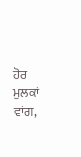ਹੋਰ ਮੁਲਕਾਂ ਵਾਂਗ,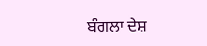ਬੰਗਲਾ ਦੇਸ਼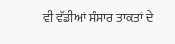ਵੀ ਵੱਡੀਆਂ ਸੰਸਾਰ ਤਾਕਤਾਂ ਦੇ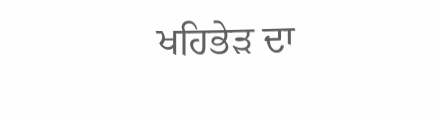ਖਹਿਭੇੜ ਦਾ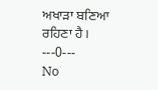ਅਖਾੜਾ ਬਣਿਆ ਰਹਿਣਾ ਹੈ।
---0---
No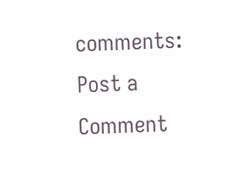comments:
Post a Comment